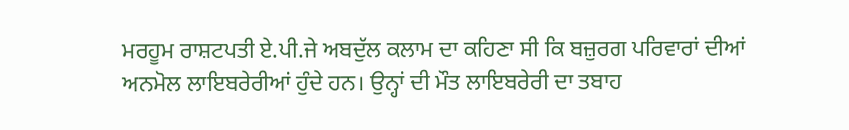ਮਰਹੂਮ ਰਾਸ਼ਟਪਤੀ ਏ.ਪੀ.ਜੇ ਅਬਦੁੱਲ ਕਲਾਮ ਦਾ ਕਹਿਣਾ ਸੀ ਕਿ ਬਜ਼ੁਰਗ ਪਰਿਵਾਰਾਂ ਦੀਆਂ ਅਨਮੋਲ ਲਾਇਬਰੇਰੀਆਂ ਹੁੰਦੇ ਹਨ। ਉਨ੍ਹਾਂ ਦੀ ਮੌਤ ਲਾਇਬਰੇਰੀ ਦਾ ਤਬਾਹ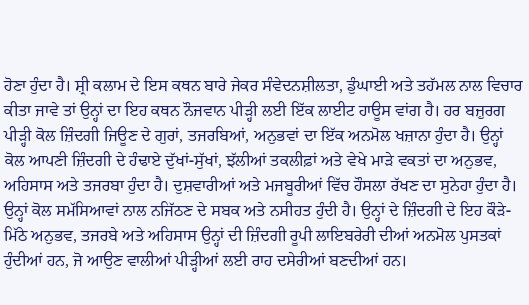ਹੋਣਾ ਹੁੰਦਾ ਹੈ। ਸ਼੍ਰੀ ਕਲਾਮ ਦੇ ਇਸ ਕਥਨ ਬਾਰੇ ਜੇਕਰ ਸੰਵੇਦਨਸ਼ੀਲਤਾ, ਡੁੰਘਾਈ ਅਤੇ ਤਹੱਮਲ ਨਾਲ ਵਿਚਾਰ ਕੀਤਾ ਜਾਵੇ ਤਾਂ ਉਨ੍ਹਾਂ ਦਾ ਇਹ ਕਥਨ ਨੌਜਵਾਨ ਪੀੜ੍ਹੀ ਲਈ ਇੱਕ ਲਾਈਟ ਹਾਊਸ ਵਾਂਗ ਹੈ। ਹਰ ਬਜ਼ੁਰਗ ਪੀੜ੍ਹੀ ਕੋਲ ਜ਼ਿੰਦਗੀ ਜਿਊਣ ਦੇ ਗੁਰਾਂ, ਤਜਰਬਿਆਂ, ਅਨੁਭਵਾਂ ਦਾ ਇੱਕ ਅਨਮੋਲ ਖਜ਼ਾਨਾ ਹੁੰਦਾ ਹੈ। ਉਨ੍ਹਾਂ ਕੋਲ ਆਪਣੀ ਜ਼ਿੰਦਗੀ ਦੇ ਹੰਢਾਏ ਦੁੱਖਾਂ-ਸੁੱਖਾਂ, ਝੱਲੀਆਂ ਤਕਲੀਫ਼ਾਂ ਅਤੇ ਵੇਖੇ ਮਾੜੇ ਵਕਤਾਂ ਦਾ ਅਨੁਭਵ, ਅਹਿਸਾਸ ਅਤੇ ਤਜਰਬਾ ਹੁੰਦਾ ਹੈ। ਦੁਸ਼ਵਾਰੀਆਂ ਅਤੇ ਮਜਬੂਰੀਆਂ ਵਿੱਚ ਹੌਸਲਾ ਰੱਖਣ ਦਾ ਸੁਨੇਹਾ ਹੁੰਦਾ ਹੈ। ਉਨ੍ਹਾਂ ਕੋਲ ਸਮੱਸਿਆਵਾਂ ਨਾਲ ਨਜਿੱਠਣ ਦੇ ਸਬਕ ਅਤੇ ਨਸੀਹਤ ਹੁੰਦੀ ਹੈ। ਉਨ੍ਹਾਂ ਦੇ ਜ਼ਿੰਦਗੀ ਦੇ ਇਹ ਕੌੜੇ-ਮਿੱਠੇ ਅਨੁਭਵ, ਤਜਰਬੇ ਅਤੇ ਅਹਿਸਾਸ ਉਨ੍ਹਾਂ ਦੀ ਜ਼ਿੰਦਗੀ ਰੂਪੀ ਲਾਇਬਰੇਰੀ ਦੀਆਂ ਅਨਮੋਲ ਪੁਸਤਕਾਂ ਹੁੰਦੀਆਂ ਹਨ, ਜੋ ਆਉਣ ਵਾਲੀਆਂ ਪੀੜ੍ਹੀਆਂ ਲਈ ਰਾਹ ਦਸੇਰੀਆਂ ਬਣਦੀਆਂ ਹਨ।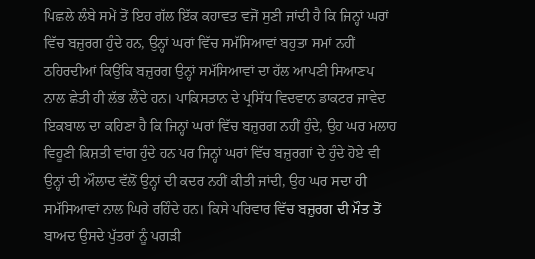ਪਿਛਲੇ ਲੰਬੇ ਸਮੇਂ ਤੋਂ ਇਹ ਗੱਲ ਇੱਕ ਕਹਾਵਤ ਵਜੋਂ ਸੁਣੀ ਜਾਂਦੀ ਹੈ ਕਿ ਜਿਨ੍ਹਾਂ ਘਰਾਂ ਵਿੱਚ ਬਜ਼ੁਰਗ ਹੁੰਦੇ ਹਨ, ਉਨ੍ਹਾਂ ਘਰਾਂ ਵਿੱਚ ਸਮੱਸਿਆਵਾਂ ਬਹੁਤਾ ਸਮਾਂ ਨਹੀਂ ਠਹਿਰਦੀਆਂ ਕਿਉਂਕਿ ਬਜ਼ੁਰਗ ਉਨ੍ਹਾਂ ਸਮੱਸਿਆਵਾਂ ਦਾ ਹੱਲ ਆਪਣੀ ਸਿਆਣਪ ਨਾਲ ਛੇਤੀ ਹੀ ਲੱਭ ਲੈਂਦੇ ਹਨ। ਪਾਕਿਸਤਾਨ ਦੇ ਪ੍ਰਸਿੱਧ ਵਿਦਵਾਨ ਡਾਕਟਰ ਜਾਵੇਦ ਇਕਬਾਲ ਦਾ ਕਹਿਣਾ ਹੈ ਕਿ ਜਿਨ੍ਹਾਂ ਘਰਾਂ ਵਿੱਚ ਬਜ਼ੁਰਗ ਨਹੀਂ ਹੁੰਦੇ, ਉਹ ਘਰ ਮਲਾਹ ਵਿਹੂਣੀ ਕਿਸ਼ਤੀ ਵਾਂਗ ਹੁੰਦੇ ਹਨ ਪਰ ਜਿਨ੍ਹਾਂ ਘਰਾਂ ਵਿੱਚ ਬਜ਼ੁਰਗਾਂ ਦੇ ਹੁੰਦੇ ਹੋਏ ਵੀ ਉਨ੍ਹਾਂ ਦੀ ਔਲਾਦ ਵੱਲੋਂ ਉਨ੍ਹਾਂ ਦੀ ਕਦਰ ਨਹੀਂ ਕੀਤੀ ਜਾਂਦੀ, ਉਹ ਘਰ ਸਦਾ ਹੀ ਸਮੱਸਿਆਵਾਂ ਨਾਲ ਘਿਰੇ ਰਹਿੰਦੇ ਹਨ। ਕਿਸੇ ਪਰਿਵਾਰ ਵਿੱਚ ਬਜ਼ੁਰਗ ਦੀ ਮੌਤ ਤੋਂ ਬਾਅਦ ਉਸਦੇ ਪੁੱਤਰਾਂ ਨੂੰ ਪਗੜੀ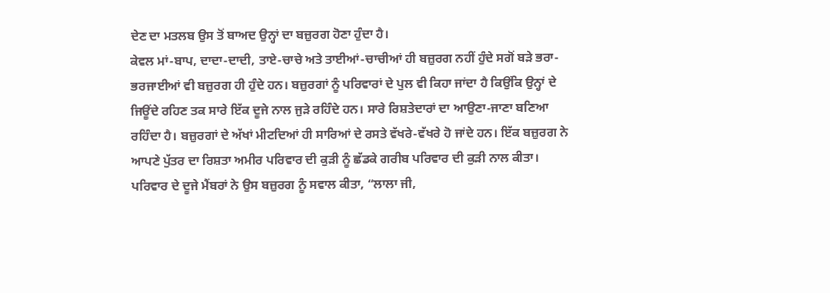ਦੇਣ ਦਾ ਮਤਲਬ ਉਸ ਤੋਂ ਬਾਅਦ ਉਨ੍ਹਾਂ ਦਾ ਬਜ਼ੁਰਗ ਹੋਣਾ ਹੁੰਦਾ ਹੈ।
ਕੇਵਲ ਮਾਂ-ਬਾਪ, ਦਾਦਾ-ਦਾਦੀ, ਤਾਏ-ਚਾਚੇ ਅਤੇ ਤਾਈਆਂ-ਚਾਚੀਆਂ ਹੀ ਬਜ਼ੁਰਗ ਨਹੀਂ ਹੁੰਦੇ ਸਗੋਂ ਬੜੇ ਭਰਾ-ਭਰਜਾਈਆਂ ਵੀ ਬਜ਼ੁਰਗ ਹੀ ਹੁੰਦੇ ਹਨ। ਬਜ਼ੁਰਗਾਂ ਨੂੰ ਪਰਿਵਾਰਾਂ ਦੇ ਪੁਲ ਵੀ ਕਿਹਾ ਜਾਂਦਾ ਹੈ ਕਿਉਂਕਿ ਉਨ੍ਹਾਂ ਦੇ ਜਿਊਂਦੇ ਰਹਿਣ ਤਕ ਸਾਰੇ ਇੱਕ ਦੂਜੇ ਨਾਲ ਜੁੜੇ ਰਹਿੰਦੇ ਹਨ। ਸਾਰੇ ਰਿਸ਼ਤੇਦਾਰਾਂ ਦਾ ਆਉਣਾ-ਜਾਣਾ ਬਣਿਆ ਰਹਿੰਦਾ ਹੈ। ਬਜ਼ੁਰਗਾਂ ਦੇ ਅੱਖਾਂ ਮੀਟਦਿਆਂ ਹੀ ਸਾਰਿਆਂ ਦੇ ਰਸਤੇ ਵੱਖਰੇ-ਵੱਖਰੇ ਹੋ ਜਾਂਦੇ ਹਨ। ਇੱਕ ਬਜ਼ੁਰਗ ਨੇ ਆਪਣੇ ਪੁੱਤਰ ਦਾ ਰਿਸ਼ਤਾ ਅਮੀਰ ਪਰਿਵਾਰ ਦੀ ਕੁੜੀ ਨੂੰ ਛੱਡਕੇ ਗਰੀਬ ਪਰਿਵਾਰ ਦੀ ਕੁੜੀ ਨਾਲ ਕੀਤਾ। ਪਰਿਵਾਰ ਦੇ ਦੂਜੇ ਮੈਂਬਰਾਂ ਨੇ ਉਸ ਬਜ਼ੁਰਗ ਨੂੰ ਸਵਾਲ ਕੀਤਾ, “ਲਾਲਾ ਜੀ,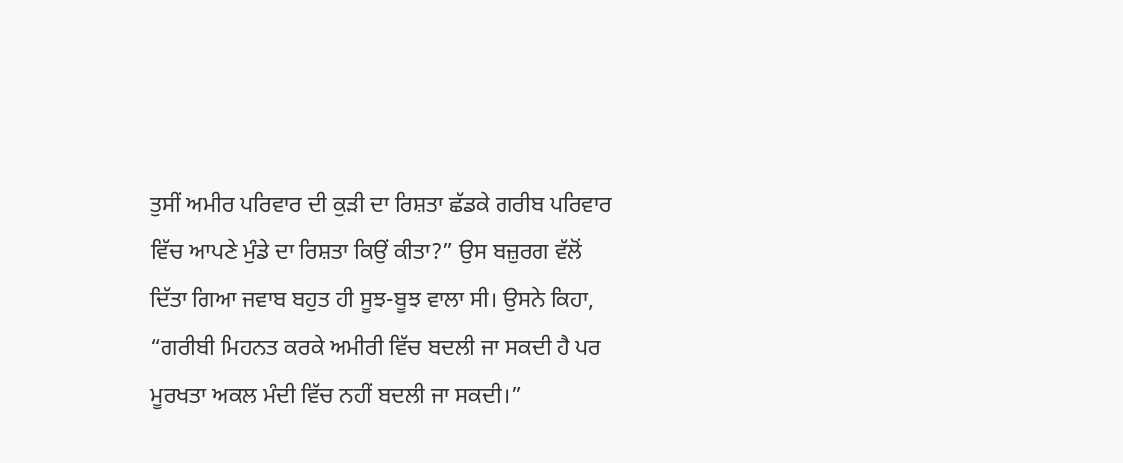ਤੁਸੀਂ ਅਮੀਰ ਪਰਿਵਾਰ ਦੀ ਕੁੜੀ ਦਾ ਰਿਸ਼ਤਾ ਛੱਡਕੇ ਗਰੀਬ ਪਰਿਵਾਰ ਵਿੱਚ ਆਪਣੇ ਮੁੰਡੇ ਦਾ ਰਿਸ਼ਤਾ ਕਿਉਂ ਕੀਤਾ?” ਉਸ ਬਜ਼ੁਰਗ ਵੱਲੋਂ ਦਿੱਤਾ ਗਿਆ ਜਵਾਬ ਬਹੁਤ ਹੀ ਸੂਝ-ਬੂਝ ਵਾਲਾ ਸੀ। ਉਸਨੇ ਕਿਹਾ, “ਗਰੀਬੀ ਮਿਹਨਤ ਕਰਕੇ ਅਮੀਰੀ ਵਿੱਚ ਬਦਲੀ ਜਾ ਸਕਦੀ ਹੈ ਪਰ ਮੂਰਖਤਾ ਅਕਲ ਮੰਦੀ ਵਿੱਚ ਨਹੀਂ ਬਦਲੀ ਜਾ ਸਕਦੀ।”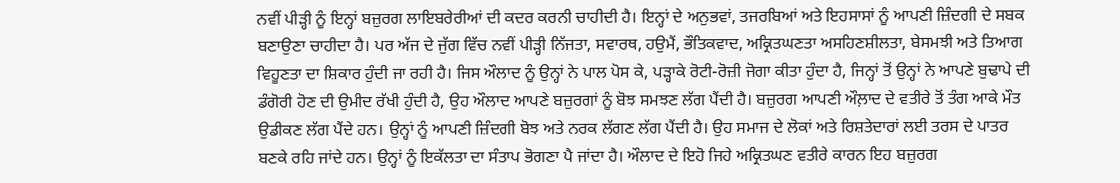ਨਵੀਂ ਪੀੜ੍ਹੀ ਨੂੰ ਇਨ੍ਹਾਂ ਬਜ਼ੁਰਗ ਲਾਇਬਰੇਰੀਆਂ ਦੀ ਕਦਰ ਕਰਨੀ ਚਾਹੀਦੀ ਹੈ। ਇਨ੍ਹਾਂ ਦੇ ਅਨੁਭਵਾਂ, ਤਜਰਬਿਆਂ ਅਤੇ ਇਹਸਾਸਾਂ ਨੂੰ ਆਪਣੀ ਜ਼ਿੰਦਗੀ ਦੇ ਸਬਕ ਬਣਾਉਣਾ ਚਾਹੀਦਾ ਹੈ। ਪਰ ਅੱਜ ਦੇ ਜੁੱਗ ਵਿੱਚ ਨਵੀਂ ਪੀੜ੍ਹੀ ਨਿੱਜਤਾ, ਸਵਾਰਥ, ਹਉਮੈਂ, ਭੌਤਿਕਵਾਦ, ਅਕ੍ਰਿਤਘਣਤਾ ਅਸਹਿਣਸ਼ੀਲਤਾ, ਬੇਸਮਝੀ ਅਤੇ ਤਿਆਗ ਵਿਹੂਣਤਾ ਦਾ ਸ਼ਿਕਾਰ ਹੁੰਦੀ ਜਾ ਰਹੀ ਹੈ। ਜਿਸ ਔਲਾਦ ਨੂੰ ਉਨ੍ਹਾਂ ਨੇ ਪਾਲ ਪੋਸ ਕੇ, ਪੜ੍ਹਾਕੇ ਰੋਟੀ-ਰੋਜ਼ੀ ਜੋਗਾ ਕੀਤਾ ਹੁੰਦਾ ਹੈ, ਜਿਨ੍ਹਾਂ ਤੋਂ ਉਨ੍ਹਾਂ ਨੇ ਆਪਣੇ ਬੁਢਾਪੇ ਦੀ ਡੰਗੋਰੀ ਹੋਣ ਦੀ ਉਮੀਦ ਰੱਖੀ ਹੁੰਦੀ ਹੈ, ਉਹ ਔਲਾਦ ਆਪਣੇ ਬਜ਼ੁਰਗਾਂ ਨੂੰ ਬੋਝ ਸਮਝਣ ਲੱਗ ਪੈਂਦੀ ਹੈ। ਬਜ਼ੁਰਗ ਆਪਣੀ ਔਲ਼ਾਦ ਦੇ ਵਤੀਰੇ ਤੋਂ ਤੰਗ ਆਕੇ ਮੌਤ ਉਡੀਕਣ ਲੱਗ ਪੈਂਦੇ ਹਨ। ਉਨ੍ਹਾਂ ਨੂੰ ਆਪਣੀ ਜ਼ਿੰਦਗੀ ਬੋਝ ਅਤੇ ਨਰਕ ਲੱਗਣ ਲੱਗ ਪੈਂਦੀ ਹੈ। ਉਹ ਸਮਾਜ ਦੇ ਲੋਕਾਂ ਅਤੇ ਰਿਸ਼ਤੇਦਾਰਾਂ ਲਈ ਤਰਸ ਦੇ ਪਾਤਰ ਬਣਕੇ ਰਹਿ ਜਾਂਦੇ ਹਨ। ਉਨ੍ਹਾਂ ਨੂੰ ਇਕੱਲਤਾ ਦਾ ਸੰਤਾਪ ਭੋਗਣਾ ਪੈ ਜਾਂਦਾ ਹੈ। ਔਲਾਦ ਦੇ ਇਹੋ ਜਿਹੇ ਅਕ੍ਰਿਤਘਣ ਵਤੀਰੇ ਕਾਰਨ ਇਹ ਬਜ਼ੁਰਗ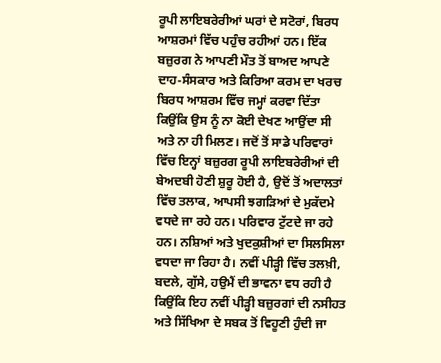ਰੂਪੀ ਲਾਇਬਰੇਰੀਆਂ ਘਰਾਂ ਦੇ ਸਟੋਰਾਂ, ਬਿਰਧ ਆਸ਼ਰਮਾਂ ਵਿੱਚ ਪਹੁੰਚ ਰਹੀਆਂ ਹਨ। ਇੱਕ ਬਜ਼ੁਰਗ ਨੇ ਆਪਣੀ ਮੌਤ ਤੋਂ ਬਾਅਦ ਆਪਣੇ ਦਾਹ-ਸੰਸਕਾਰ ਅਤੇ ਕਿਰਿਆ ਕਰਮ ਦਾ ਖਰਚ ਬਿਰਧ ਆਸ਼ਰਮ ਵਿੱਚ ਜਮ੍ਹਾਂ ਕਰਵਾ ਦਿੱਤਾ ਕਿਉਂਕਿ ਉਸ ਨੂੰ ਨਾ ਕੋਈ ਦੇਖਣ ਆਉਂਦਾ ਸੀ ਅਤੇ ਨਾ ਹੀ ਮਿਲਣ। ਜਦੋਂ ਤੋਂ ਸਾਡੇ ਪਰਿਵਾਰਾਂ ਵਿੱਚ ਇਨ੍ਹਾਂ ਬਜ਼ੁਰਗ ਰੂਪੀ ਲਾਇਬਰੇਰੀਆਂ ਦੀ ਬੇਅਦਬੀ ਹੋਣੀ ਸ਼ੁਰੂ ਹੋਈ ਹੈ, ਉਦੋਂ ਤੋਂ ਅਦਾਲਤਾਂ ਵਿੱਚ ਤਲਾਕ, ਆਪਸੀ ਝਗੜਿਆਂ ਦੇ ਮੁਕੱਦਮੇ ਵਧਦੇ ਜਾ ਰਹੇ ਹਨ। ਪਰਿਵਾਰ ਟੁੱਟਦੇ ਜਾ ਰਹੇ ਹਨ। ਨਸ਼ਿਆਂ ਅਤੇ ਖੁਦਕੁਸ਼ੀਆਂ ਦਾ ਸਿਲਸਿਲਾ ਵਧਦਾ ਜਾ ਰਿਹਾ ਹੈ। ਨਵੀਂ ਪੀੜ੍ਹੀ ਵਿੱਚ ਤਲਖ਼ੀ, ਬਦਲੇ, ਗੁੱਸੇ, ਹਉਮੈਂ ਦੀ ਭਾਵਨਾ ਵਧ ਰਹੀ ਹੈ ਕਿਉਂਕਿ ਇਹ ਨਵੀਂ ਪੀੜ੍ਹੀ ਬਜ਼ੁਰਗਾਂ ਦੀ ਨਸੀਹਤ ਅਤੇ ਸਿੱਖਿਆ ਦੇ ਸਬਕ ਤੋਂ ਵਿਹੂਣੀ ਹੁੰਦੀ ਜਾ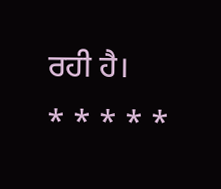ਰਹੀ ਹੈ।
* * * * *